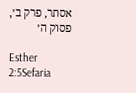אסתר, פרק ב׳, פסוק ה׳

Esther 2:5Sefaria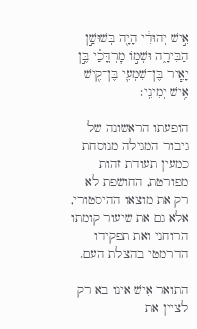אִ֣ישׁ יְהוּדִ֔י הָיָ֖ה בְּשׁוּשַׁ֣ן הַבִּירָ֑ה וּשְׁמ֣וֹ מׇרְדֳּכַ֗י בֶּ֣ן יָאִ֧יר בֶּן־שִׁמְעִ֛י בֶּן־קִ֖ישׁ אִ֥ישׁ יְמִינִֽי׃

הופעתו הראשונה של גיבור המגילה מנוסחת כמעין תעודת זהות מפורטת, החושפת לא רק את מוצאו ההיסטורי, אלא גם את שיעור קומתו הרוחני ואת תפקידו הדרמטי בהצלת העם.

התואר אִישׁ אינו בא רק לציין את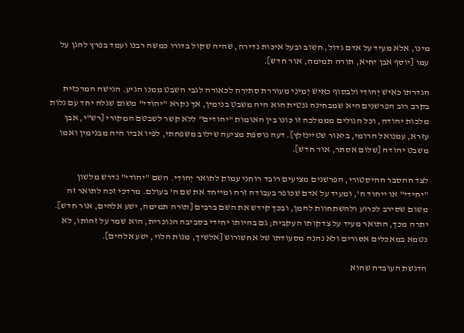מינו, אלא מעיד על אדם גדול, חשוב ובעל איכות נדירה, שהיה שקול בדורו כמשה רבנו ועמד בפרץ להגן על עמו [יוסף אבן יחיא, תורה תמימה, אור חדש].

הגדרתו כאִישׁ יְהוּדִי ולבסוף כאִישׁ יְמִינִי מעוררת סתירה לכאורה לגבי השבט ממנו הגיע. הגישה המרכזית בקרב רוב הפרשנים היא שמבחינה גנטית הוא היה משבט בנימין, אך נקרא "יהודי" משום שגלה יחד עם גלות מלכות יהודה, וכל הגולים מממלכה זו כונו בין האומות "יהודים" ללא קשר לשבטם המקורי [רש"י, אבן עזרא, עמנואל הרומי, ביאור שטיינזלץ]. דעה נוספת מציעה שילוב משפחתי, לפיו אביו היה מבנימין ואמו משבט יהודה [שלום אסתר, אור חדש].

לצד ההסבר ההיסטורי, הפרשנים מציעים רובד רוחני עמוק לתואר יְהוּדִי. השם "יהודי" נדרש מלשון "יחידי" או ייחוד ה', ומעיד על אדם שכופר בעבודה זרה ומייחד את שם ה' בעולם. מרדכי זכה לתואר זה משום שסירב לכרוע ולהשתחוות להמן, ובכך קידש את השם ברבים [תורה תמימה, ישע אלהים, אור חדש]. יתרה מכך, התואר מעיד על צדקותו העקבית; גם בהיותו יחידי בסביבה הנוכרית, הוא שמר על זהותו, לא נטמא במאכלים אסורים ולא נהנה מסעודתו של אחשורוש [אלשיך, מנות הלוי, ישע אלהים].

הדגשת העובדה שהוא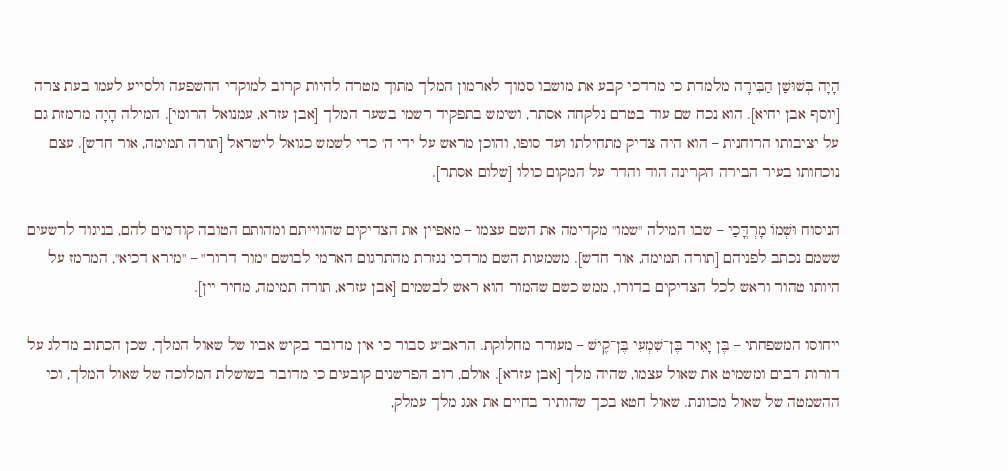הָיָה בְּשׁוּשַׁן הַבִּירָה מלמדת כי מרדכי קבע את מושבו סמוך לארמון המלך מתוך מטרה להיות קרוב למוקדי ההשפעה ולסייע לעמו בעת צרה [יוסף אבן יחיא]. הוא נכח שם עוד בטרם נלקחה אסתר, ושימש בתפקיד רשמי בשער המלך [אבן עזרא, עמנואל הרומי]. המילה הָיָה מרמזת גם על יציבותו הרוחנית – הוא היה צדיק מתחילתו ועד סופו, והוכן מראש על ידי ה' כדי לשמש כגואל לישראל [תורה תמימה, אור חדש]. עצם נוכחותו בעיר הבירה הקרינה הוד והדר על המקום כולו [שלום אסתר].

הניסוח וּשְׁמוֹ מָרְדֳּכַי – שבו המילה "שמו" מקדימה את השם עצמו – מאפיין את הצדיקים שהווייתם ומהותם הטובה קודמים להם, בניגוד לרשעים ששמם נכתב לפניהם [תורה תמימה, אור חדש]. משמעות השם מרדכי נגזרת מהתרגום הארמי לבושם "מור דרור" – "מירא דכיא", המרמז על היותו טהור וראש לכל הצדיקים בדורו, ממש כשם שהמור הוא ראש לבשמים [אבן עזרא, תורה תמימה, מחיר יין].

ייחוסו המשפחתי – בֶּן יָאִיר בֶּן־שִׁמְעִי בֶּן־קִ֖ישׁ – מעורר מחלוקת. הראב"ע סבור כי אין מדובר בקיש אביו של שאול המלך, שכן הכתוב מדלג על דורות רבים ומשמיט את שאול עצמו, שהיה מלך [אבן עזרא]. אולם, רוב הפרשנים קובעים כי מדובר בשושלת המלוכה של שאול המלך, וכי ההשמטה של שאול מכוונת. שאול חטא בכך שהותיר בחיים את אגג מלך עמלק,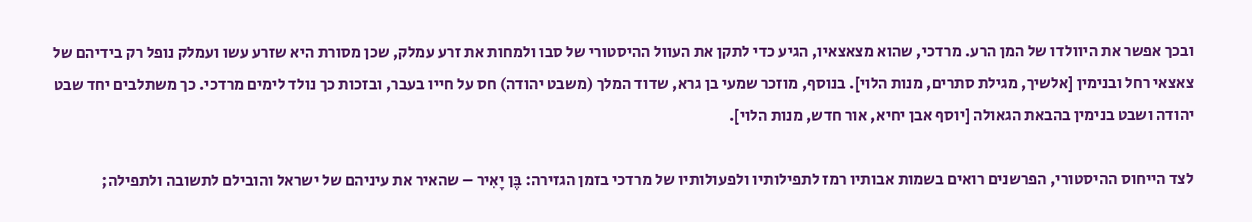ובכך אפשר את היוולדו של המן הרע. מרדכי, שהוא מצאצאיו, הגיע כדי לתקן את העוול ההיסטורי של סבו ולמחות את זרע עמלק, שכן מסורת היא שזרע עשו ועמלק נופל רק בידיהם של צאצאי רחל ובנימין [אלשיך, מגילת סתרים, מנות הלוי]. בנוסף, מוזכר שמעי בן גרא, שדוד המלך (משבט יהודה) חס על חייו בעבר, ובזכות כך נולד לימים מרדכי. כך משתלבים יחד שבט יהודה ושבט בנימין בהבאת הגאולה [יוסף אבן יחיא, אור חדש, מנות הלוי].

לצד הייחוס ההיסטורי, הפרשנים רואים בשמות אבותיו רמז לתפילותיו ולפעולותיו של מרדכי בזמן הגזירה: בֶּן יָאִיר – שהאיר את עיניהם של ישראל והובילם לתשובה ולתפילה;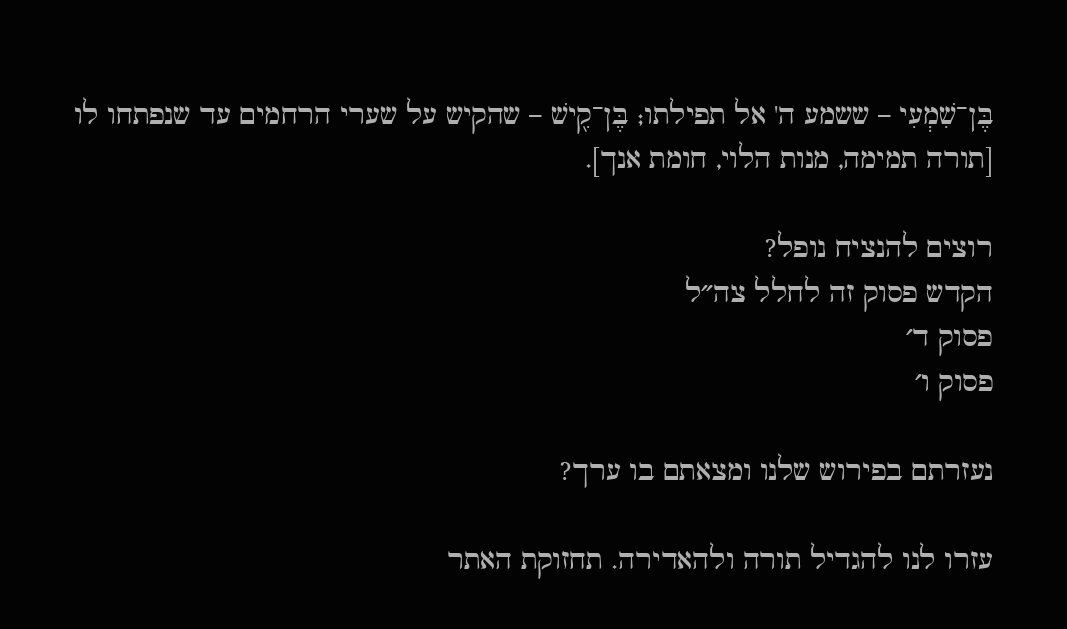בֶּן־שִׁמְעִי – ששמע ה' אל תפילתו; בֶּן־קִ֖ישׁ – שהקיש על שערי הרחמים עד שנפתחו לו [תורה תמימה, מנות הלוי, חומת אנך].

רוצים להנציח נופל?
הקדש פסוק זה לחלל צה״ל
פסוק ד׳
פסוק ו׳

נעזרתם בפירוש שלנו ומצאתם בו ערך?

עזרו לנו להגדיל תורה ולהאדירה. תחזוקת האתר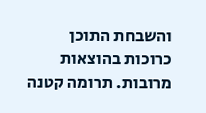והשבחת התוכן כרוכות בהוצאות מרובות. תרומה קטנה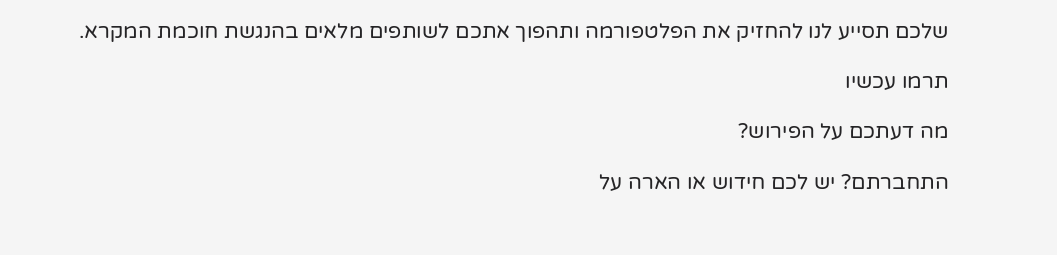שלכם תסייע לנו להחזיק את הפלטפורמה ותהפוך אתכם לשותפים מלאים בהנגשת חוכמת המקרא.

תרמו עכשיו

מה דעתכם על הפירוש?

התחברתם? יש לכם חידוש או הארה על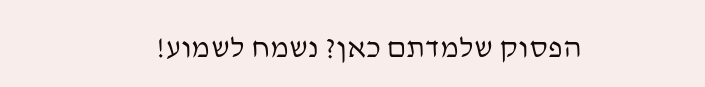הפסוק שלמדתם כאן? נשמח לשמוע!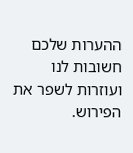ההערות שלכם חשובות לנו ועוזרות לשפר את הפירוש.